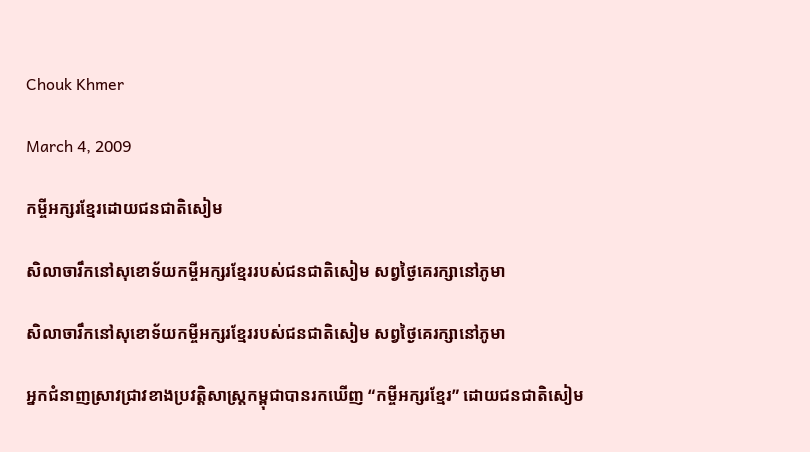Chouk Khmer

March 4, 2009

កម្ចីអក្សរខ្មែរដោយជនជាតិសៀម

សិលាចារឹកនៅសុខោទ័យកម្ចីអក្សរខ្មែររបស់ជនជាតិសៀម សព្វថ្ងៃគេរក្សានៅភូមា

សិលាចារឹកនៅសុខោទ័យកម្ចីអក្សរខ្មែររបស់ជនជាតិសៀម សព្វថ្ងៃគេរក្សានៅភូមា

អ្នកជំនាញស្រាវជ្រាវខាងប្រវត្ដិសាស្ដ្រកម្ពុជាបានរកឃើញ “កម្ចីអក្សរខ្មែរ” ដោយជនជាតិសៀម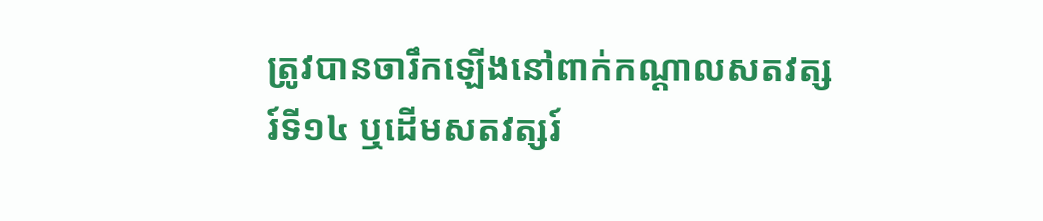ត្រូវបានចារឹកឡើងនៅពាក់កណ្ដាលសតវត្សរ៍ទី១៤ ឬដើមសតវត្សរ៍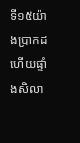ទី១៥យ៉ាងប្រាកដ ហើយផ្ទាំងសិលា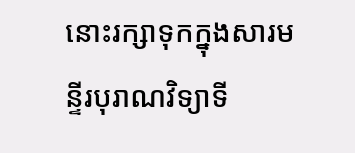នោះរក្សាទុកក្នុងសារមន្ទីរបុរាណវិទ្យាទី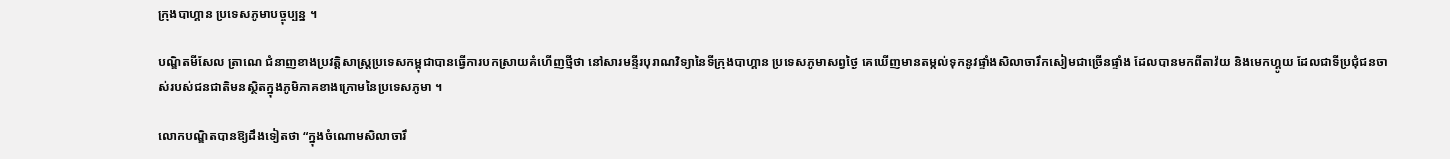ក្រុងបាហ្គាន ប្រទេសភូមាបច្ចុប្បន្ន ។

បណ្ឌិតមីសែល ត្រាណេ ជំនាញខាងប្រវត្ដិសាស្ដ្រប្រទេសកម្ពុជាបានធ្វើការបកស្រាយគំហើញថ្មីថា នៅសារមន្ទីរបុរាណវិទ្យានៃទីក្រុងបាហ្គាន ប្រទេសភូមាសព្វថ្ងៃ គេឃើញមានតម្កល់ទុកនូវផ្ទាំងសិលាចារឹកសៀមជាច្រើនផ្ទាំង ដែលបានមកពីតាវ៉យ និងមេកហ្គូយ ដែលជាទីប្រជុំជនចាស់របស់ជនជាតិមនស្ថិតក្នុងភូមិភាគខាងក្រោមនៃប្រទេសភូមា ។

លោកបណ្ឌិតបានឱ្យដឹងទៀតថា “ក្នុងចំណោមសិលាចារឹ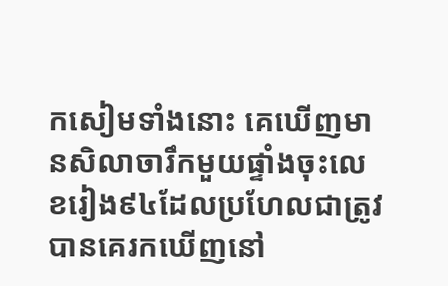កសៀមទាំងនោះ គេឃើញមានសិលាចារឹកមួយផ្ទាំងចុះលេខរៀង៩៤ដែលប្រហែលជាត្រូវបានគេរកឃើញនៅ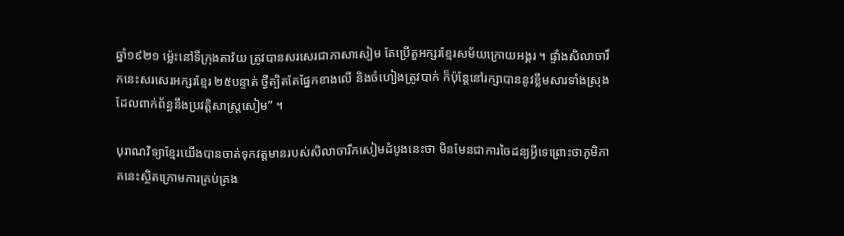ឆ្នាំ១៩២១ ម្ល៉េះនៅទីក្រុងតាវ៉យ ត្រូវបានសរសេរជាភាសាសៀម តែប្រើតួអក្សរខ្មែរសម័យក្រោយអង្គរ ។ ផ្ទាំងសិលាចារឹកនេះសរសេរអក្សរខ្មែរ ២៥បន្ទាត់ ថ្វីត្បិតតែផ្នែកខាងលើ និងចំហៀងត្រូវបាក់ ក៏ប៉ុន្ដែនៅរក្សាបាននូវខ្លឹមសារទាំងស្រុងដែលពាក់ព័ន្ធនឹងប្រវត្ដិសាស្ដ្រសៀម” ។

បុរាណវិទ្យាខ្មែរយើងបានចាត់ទុកវត្ដមានរបស់សិលាចារឹកសៀមដំបូងនេះថា មិនមែនជាការចៃដន្យអ្វីទេព្រោះថាភូមិភាគនេះស្ថិតក្រោមការគ្រប់គ្រង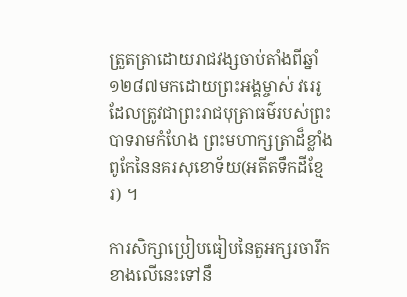ត្រួតត្រាដោយរាជវង្សចាប់តាំងពីឆ្នាំ១២៨៧មកដោយព្រះអង្គម្ចាស់ វរេរូ ដែលត្រូវជាព្រះរាជបុត្រាធម៌របស់ព្រះបាទរាមកំហែង ព្រះមហាក្សត្រាដ៏ខ្លាំងពូកែនៃនគរសុខោទ័យ(អតីតទឹកដីខ្មែរ) ។

ការសិក្សាប្រៀបធៀបនៃតួអក្សរចារឹកខាងលើនេះទៅនឹ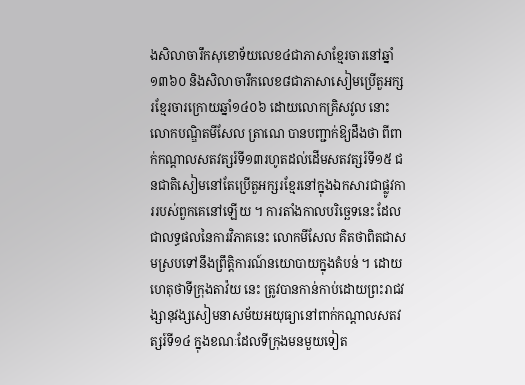ងសិលាចារឹកសុខោទ័យលេខ៤ជាភាសាខ្មែរចារនៅឆ្នាំ១៣៦០ និងសិលាចារឹកលេខ៨ជាភាសាសៀមប្រើតួអក្សរខ្មែរចារក្រោយឆ្នាំ១៤០៦ ដោយលោកគ្រិសវូល នោះ លោកបណ្ឌិតមីសែល ត្រាណេ បានបញ្ជាក់ឱ្យដឹងថា ពីពាក់កណ្ដាលសតវត្សរ៍ទី១៣រហូតដល់ដើមសតវត្សរ៍ទី១៥ ជនជាតិសៀមនៅតែប្រើតួអក្សរខ្មែរនៅក្នុងឯកសារជាផ្លូវការរបស់ពួកគេនៅឡើយ ។ ការតាំងកាលបរិច្ឆេទនេះ ដែលជាលទ្ធផលនៃការវិភាគនេះ លោកមីសែល គិតថាពិតជាសមស្របទៅនឹងព្រឹត្ដិការណ៍នយោបាយក្នុងតំបន់ ។ ដោយហេតុថាទីក្រុងតាវ៉យ នេះ ត្រូវបានកាន់កាប់ដោយព្រះរាជវង្សានុវង្សសៀមនាសម័យអយុធ្យានៅពាក់កណ្ដាលសតវត្សរ៍ទី១៤ ក្នុងខណៈដែលទីក្រុងមនមួយទៀត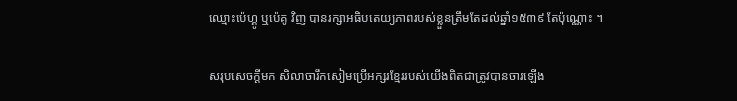ឈ្មោះប៉េហ្គូ ឬប៉េគូ វិញ បានរក្សាអធិបតេយ្យភាពរបស់ខ្លួនត្រឹមតែដល់ឆ្នាំ១៥៣៩ តែប៉ុណ្ណោះ ។

សរុបសេចក្ដីមក សិលាចារឹកសៀមប្រើអក្សរខ្មែររបស់យើងពិតជាត្រូវបានចារឡើង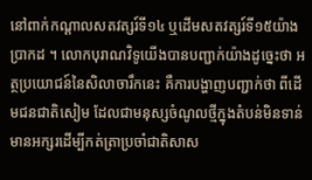នៅពាក់កណ្ដាលសតវត្សរ៍ទី១៤ ឬដើមសតវត្សរ៍ទី១៥យ៉ាងប្រាកដ ។ លោកបុរាណវិទូយើងបានបញ្ជាក់យ៉ាងដូច្នេះថា អត្ថប្រយោជន៍នៃសិលាចារឹកនេះ គឺការបង្ហាញបញ្ជាក់ថា ពីដើមជនជាតិសៀម ដែលជាមនុស្សចំណូលថ្មីក្នុងតំបន់មិនទាន់មានអក្សរដើម្បីកត់ត្រាប្រចាំជាតិសាស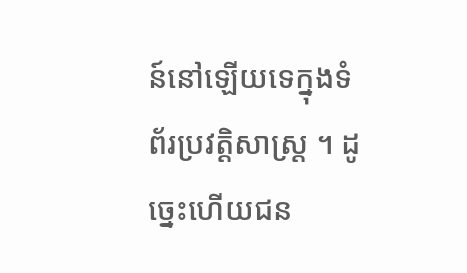ន៍នៅឡើយទេក្នុងទំព័រប្រវត្ដិសាស្ដ្រ ។ ដូច្នេះហើយជន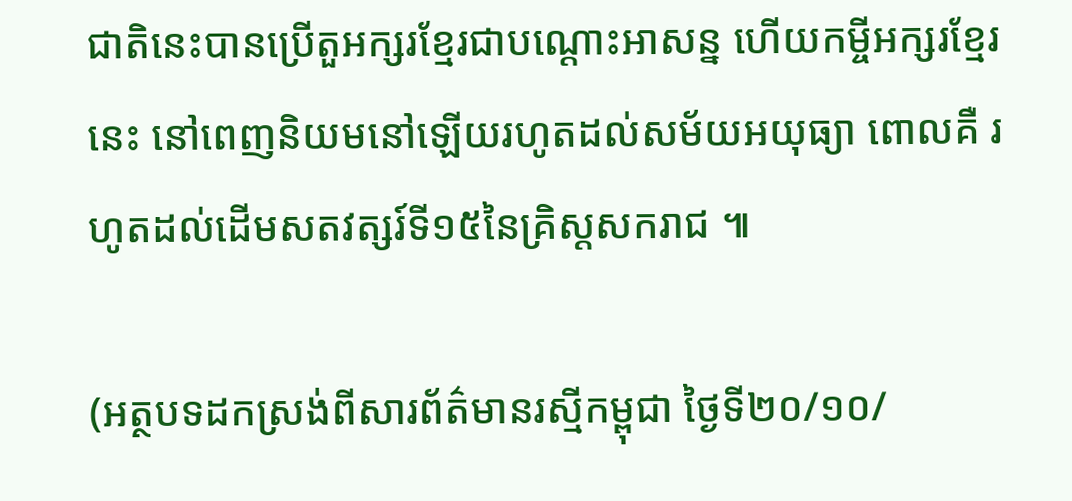ជាតិនេះបានប្រើតួអក្សរខ្មែរជាបណ្ដោះអាសន្ន ហើយកម្ចីអក្សរខ្មែរនេះ នៅពេញនិយមនៅឡើយរហូតដល់សម័យអយុធ្យា ពោលគឺ រហូតដល់ដើមសតវត្សរ៍ទី១៥នៃគ្រិស្ដសករាជ ៕

(អត្ថបទដកស្រង់ពីសារព័ត៌មានរស្មីកម្ពុជា ថ្ងៃទី២០/១០/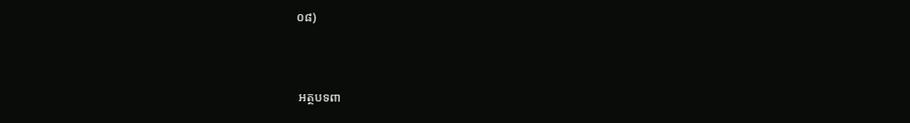០៨)



 អត្ថបទពា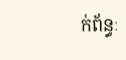ក់ព័ន្ធៈ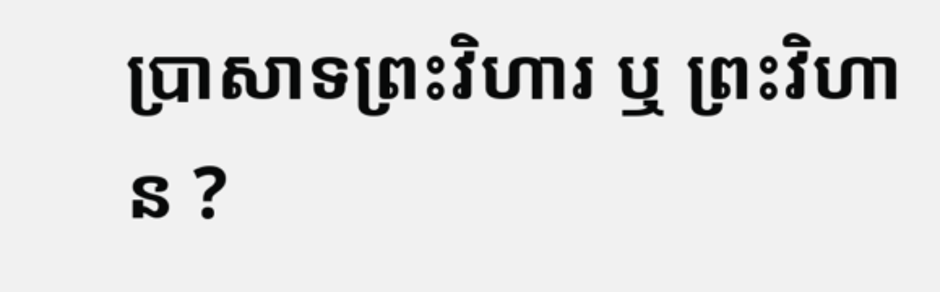ប្រាសាទព្រះវិហារ ឬ ព្រះវិហាន ?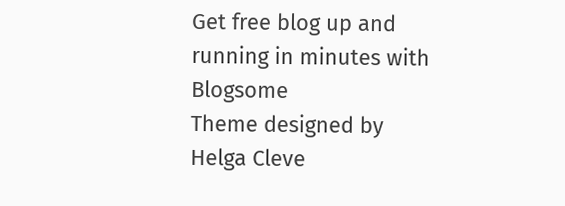Get free blog up and running in minutes with Blogsome
Theme designed by Helga Cleve